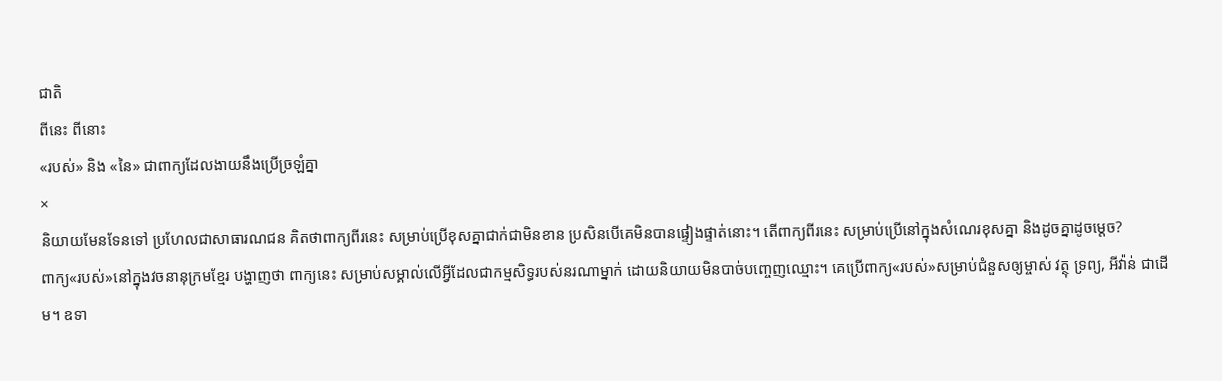ជាតិ
ពីនេះ ពីនោះ
«របស់» និង «នៃ» ជាពាក្យដែលងាយនឹងប្រើច្រឡំគ្នា
×
និយាយមែនទែនទៅ ប្រហែលជាសាធារណជន គិតថាពាក្យពីរនេះ សម្រាប់ប្រើខុសគ្នាជាក់ជាមិនខាន ប្រសិនបើគេមិនបានផ្ទៀងផ្ទាត់នោះ។ តើពាក្យពីរនេះ សម្រាប់ប្រើនៅក្នុងសំណេរខុសគ្នា និងដូចគ្នាដូចម្តេច?
ពាក្យ«របស់»នៅក្នុងវចនានុក្រមខ្មែរ បង្ហាញថា ពាក្យនេះ សម្រាប់សម្គាល់លើអ្វីដែលជាកម្មសិទ្ធរបស់នរណាម្នាក់ ដោយនិយាយមិនបាច់បញ្ចេញឈ្មោះ។ គេប្រើពាក្យ«របស់»សម្រាប់ជំនួសឲ្យម្ចាស់ វត្ថុ ទ្រព្យ, អីវ៉ាន់ ជាដើម។ ឧទា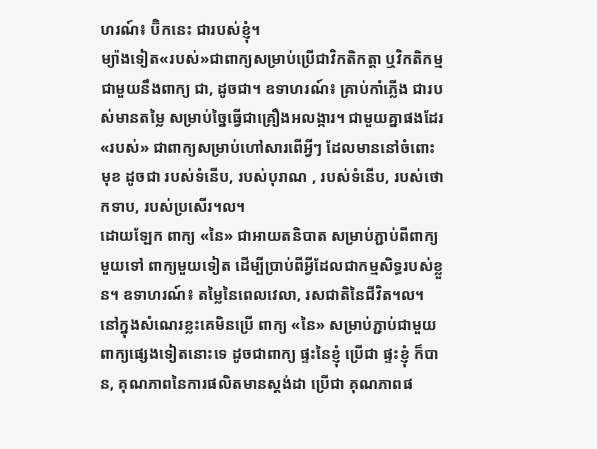ហរណ៍៖ ប៊ិកនេះ ជារបស់ខ្ញុំ។
ម្យ៉ាងទៀត«របស់»ជាពាក្យសម្រាប់ប្រើជាវិកតិកត្តា ឬវិកតិកម្មជាមួយនឹងពាក្យ ជា, ដូចជា។ ឧទាហរណ៍៖ គ្រាប់កាំភ្លើង ជារបស់មានតម្លៃ សម្រាប់ច្នៃធ្វើជាគ្រឿងអលង្ការ។ ជាមួយគ្នាផងដែរ «របស់» ជាពាក្យសម្រាប់ហៅសារពើអ្វីៗ ដែលមាននៅចំពោះមុខ ដូចជា របស់ទំនើប, របស់បុរាណ , របស់ទំនើប, របស់ថោកទាប, របស់ប្រសើរ។ល។
ដោយឡែក ពាក្យ «នៃ» ជាអាយតនិបាត សម្រាប់ភ្ជាប់ពីពាក្យមួយទៅ ពាក្យមួយទៀត ដើម្បីប្រាប់ពីអ្វីដែលជាកម្មសិទ្ធរបស់ខ្លួន។ ឧទាហរណ៍៖ តម្លៃនៃពេលវេលា, រសជាតិនៃជីវិត។ល។
នៅក្នុងសំណេរខ្លះគេមិនប្រើ ពាក្យ «នៃ» សម្រាប់ភ្ជាប់ជាមួយពាក្យផ្សេងទៀតនោះទេ ដូចជាពាក្យ ផ្ទះនៃខ្ញុំ ប្រើជា ផ្ទះខ្ញុំ ក៏បាន, គុណភាពនៃការផលិតមានស្តង់ដា ប្រើជា គុណភាពផ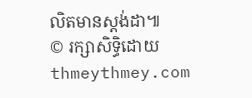លិតមានស្តង់ដា៕
© រក្សាសិទ្ធិដោយ thmeythmey.com